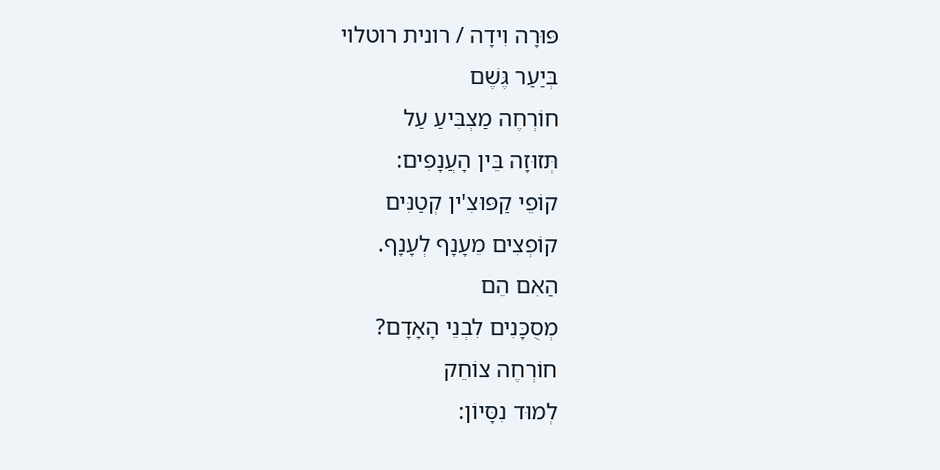פּוּרָה וִידָה / רונית רוטלוי
בְּיַעַר גֶּשֶׁם
חוֹרְחֶה מַצְבִּיעַ עַל
תְּזוּזָה בֵּין הָעֲנָפִים:
קוֹפֵי קַפּוּצִ'ין קְטַנִּים
קוֹפְצִים מֵעָנָף לְעָנָף.
הַאִם הֵם
מְסֻכָּנִים לִבְנֵי הָאָדָם?
חוֹרְחֶה צוֹחֵק
לְמוּד נִסָּיוֹן: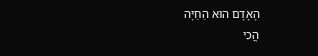הָאָדָם הוּא הַחַיָּה
הֲכִי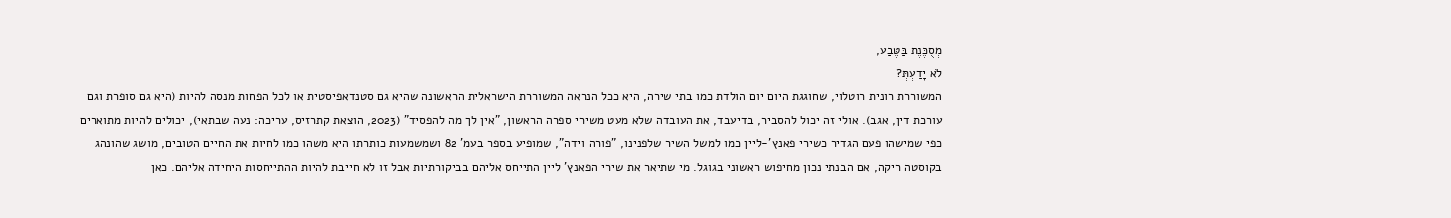מְסֻכֶּנֶת בַּטֶּבַע,
לֹא יָדַעְתְּ?
המשוררת רונית רוטלוי, שחוגגת היום יום הולדת כמו בתי שירה, היא ככל הנראה המשוררת הישראלית הראשונה שהיא גם סטנדאפיסטית או לכל הפחות מנסה להיות (היא גם סופרת וגם עורכת דין, אגב). אולי זה יכול להסביר, בדיעבד, את העובדה שלא מעט משירי ספרה הראשון, "אין לך מה להפסיד" (2023, הוצאת קתרזיס, עריכה: נעה שבתאי), יכולים להיות מתוארים כפי שמישהו פעם הגדיר כשירי פאנץ'-ליין כמו למשל השיר שלפנינו, "פורה וידה", שמופיע בספר בעמ' 82 ושמשמעות כותרתו היא משהו כמו לחיות את החיים הטובים, מושג שהונהג בקוסטה ריקה, אם הבנתי נכון מחיפוש ראשוני בגוגל. מי שתיאר את שירי הפאנץ' ליין התייחס אליהם בביקורתיות אבל זו לא חייבת להיות ההתייחסות היחידה אליהם. כאן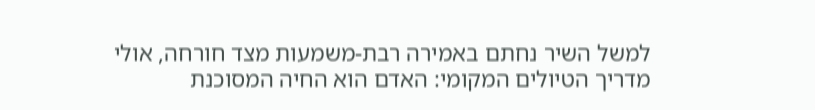למשל השיר נחתם באמירה רבת-משמעות מצד חורחה, אולי מדריך הטיולים המקומי: האדם הוא החיה המסוכנת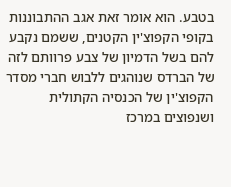בטבע. הוא אומר זאת אגב ההתבוננות בקופי הקפוצ'ין הקטנים, ששמם נקבע להם בשל הדמיון של צבע פרוותם לזה של הברדס שנוהגים ללבוש חברי מסדר הקפוצ'ין של הכנסיה הקתולית ושנפוצים במרכז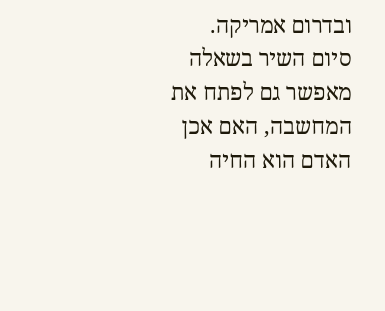ובדרום אמריקה. סיום השיר בשאלה מאפשר גם לפתח את המחשבה, האם אכן האדם הוא החיה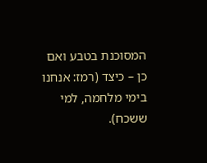המסוכנת בטבע ואם כן – כיצד (רמז: אנחנו בימי מלחמה, למי ששכח).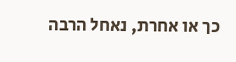כך או אחרת, נאחל הרבה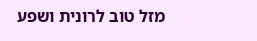מזל טוב לרונית ושפע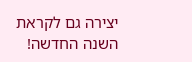יצירה גם לקראת השנה החדשה!